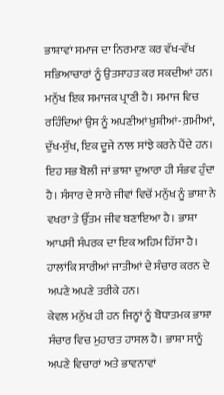ਭਾਸ਼ਾਵਾਂ ਸਮਾਜ ਦਾ ਨਿਰਮਾਣ ਕਰ ਵੱਖ-ਵੱਖ ਸਭਿਆਚਾਰਾਂ ਨੂੰ ਉਤਸਾਹਤ ਕਰ ਸਕਦੀਆਂ ਹਨ।
ਮਨੁੱਖ ਇਕ ਸਮਾਜਕ ਪ੍ਰਾਣੀ ਹੈ। ਸਮਾਜ ਵਿਚ ਰਹਿੰਦਿਆਂ ਉਸ ਨੂੰ ਅਪਣੀਆਂ ਖ਼ੁਸ਼ੀਆਂ-ਗ਼ਮੀਆਂ, ਦੁੱਖ-ਸੁੱਖ, ਇਕ ਦੂਜੇ ਨਾਲ ਸਾਂਝੇ ਕਰਨੇ ਪੈਂਦੇ ਹਨ। ਇਹ ਸਭ ਬੋਲੀ ਜਾਂ ਭਾਸ਼ਾ ਦੁਆਰਾ ਹੀ ਸੰਭਵ ਹੁੰਦਾ ਹੈ। ਸੰਸਾਰ ਦੇ ਸਾਰੇ ਜੀਵਾਂ ਵਿਚੋਂ ਮਨੁੱਖ ਨੂੰ ਭਾਸ਼ਾ ਨੇ ਵਖਰਾ ਤੇ ਉੱਤਮ ਜੀਵ ਬਣਾਇਆ ਹੈ। ਭਾਸ਼ਾ ਆਪਸੀ ਸੰਪਰਕ ਦਾ ਇਕ ਅਹਿਮ ਹਿੱਸਾ ਹੈ। ਹਾਲਾਂਕਿ ਸਾਰੀਆਂ ਜਾਤੀਆਂ ਦੇ ਸੰਚਾਰ ਕਰਨ ਦੇ ਅਪਣੇ ਅਪਣੇ ਤਰੀਕੇ ਹਨ।
ਕੇਵਲ ਮਨੁੱਖ ਹੀ ਹਨ ਜਿਨ੍ਹਾਂ ਨੂੰ ਬੋਧਾਤਮਕ ਭਾਸ਼ਾ ਸੰਚਾਰ ਵਿਚ ਮੁਹਾਰਤ ਹਾਸਲ ਹੈ। ਭਾਸ਼ਾ ਸਾਨੂੰ ਅਪਣੇ ਵਿਚਾਰਾਂ ਅਤੇ ਭਾਵਨਾਵਾਂ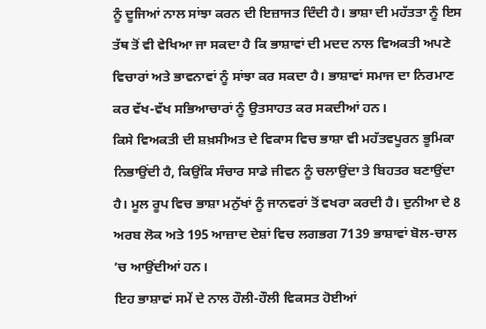ਨੂੰ ਦੂਜਿਆਂ ਨਾਲ ਸਾਂਝਾ ਕਰਨ ਦੀ ਇਜ਼ਾਜਤ ਦਿੰਦੀ ਹੈ। ਭਾਸ਼ਾ ਦੀ ਮਹੱਤਤਾ ਨੂੰ ਇਸ ਤੱਥ ਤੋਂ ਵੀ ਵੇਖਿਆ ਜਾ ਸਕਦਾ ਹੈ ਕਿ ਭਾਸ਼ਾਵਾਂ ਦੀ ਮਦਦ ਨਾਲ ਵਿਅਕਤੀ ਅਪਣੇ ਵਿਚਾਰਾਂ ਅਤੇ ਭਾਵਨਾਵਾਂ ਨੂੰ ਸਾਂਝਾ ਕਰ ਸਕਦਾ ਹੈ। ਭਾਸ਼ਾਵਾਂ ਸਮਾਜ ਦਾ ਨਿਰਮਾਣ ਕਰ ਵੱਖ-ਵੱਖ ਸਭਿਆਚਾਰਾਂ ਨੂੰ ਉਤਸਾਹਤ ਕਰ ਸਕਦੀਆਂ ਹਨ।
ਕਿਸੇ ਵਿਅਕਤੀ ਦੀ ਸ਼ਖ਼ਸੀਅਤ ਦੇ ਵਿਕਾਸ ਵਿਚ ਭਾਸ਼ਾ ਵੀ ਮਹੱਤਵਪੂਰਨ ਭੂਮਿਕਾ ਨਿਭਾਉਂਦੀ ਹੈ, ਕਿਉਂਕਿ ਸੰਚਾਰ ਸਾਡੇ ਜੀਵਨ ਨੂੰ ਚਲਾਉਂਦਾ ਤੇ ਬਿਹਤਰ ਬਣਾਉਂਦਾ ਹੈ। ਮੂਲ ਰੂਪ ਵਿਚ ਭਾਸ਼ਾ ਮਨੁੱਖਾਂ ਨੂੰ ਜਾਨਵਰਾਂ ਤੋਂ ਵਖਰਾ ਕਰਦੀ ਹੈ। ਦੁਨੀਆ ਦੇ 8 ਅਰਬ ਲੋਕ ਅਤੇ 195 ਆਜ਼ਾਦ ਦੇਸ਼ਾਂ ਵਿਚ ਲਗਭਗ 7139 ਭਾਸ਼ਾਵਾਂ ਬੋਲ-ਚਾਲ ’ਚ ਆਉਂਦੀਆਂ ਹਨ।
ਇਹ ਭਾਸ਼ਾਵਾਂ ਸਮੇਂ ਦੇ ਨਾਲ ਹੌਲੀ-ਹੌਲੀ ਵਿਕਸਤ ਹੋਈਆਂ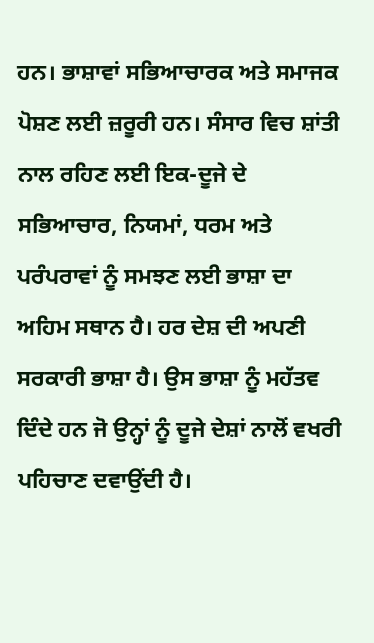ਹਨ। ਭਾਸ਼ਾਵਾਂ ਸਭਿਆਚਾਰਕ ਅਤੇ ਸਮਾਜਕ ਪੋਸ਼ਣ ਲਈ ਜ਼ਰੂਰੀ ਹਨ। ਸੰਸਾਰ ਵਿਚ ਸ਼ਾਂਤੀ ਨਾਲ ਰਹਿਣ ਲਈ ਇਕ-ਦੂਜੇ ਦੇ ਸਭਿਆਚਾਰ, ਨਿਯਮਾਂ, ਧਰਮ ਅਤੇ ਪਰੰਪਰਾਵਾਂ ਨੂੰ ਸਮਝਣ ਲਈ ਭਾਸ਼ਾ ਦਾ ਅਹਿਮ ਸਥਾਨ ਹੈ। ਹਰ ਦੇਸ਼ ਦੀ ਅਪਣੀ ਸਰਕਾਰੀ ਭਾਸ਼ਾ ਹੈ। ਉਸ ਭਾਸ਼ਾ ਨੂੰ ਮਹੱਤਵ ਦਿੰਦੇ ਹਨ ਜੋ ਉਨ੍ਹਾਂ ਨੂੰ ਦੂਜੇ ਦੇਸ਼ਾਂ ਨਾਲੋਂ ਵਖਰੀ ਪਹਿਚਾਣ ਦਵਾਉਂਦੀ ਹੈ।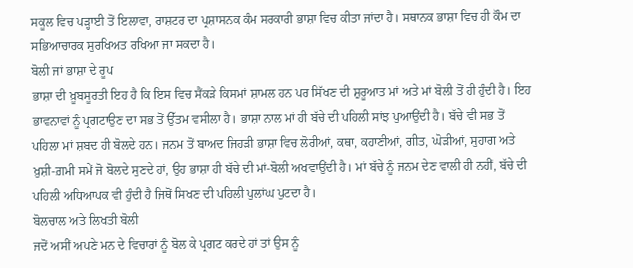ਸਕੂਲ ਵਿਚ ਪੜ੍ਹਾਈ ਤੋਂ ਇਲਾਵਾ, ਰਾਸ਼ਟਰ ਦਾ ਪ੍ਰਸ਼ਾਸਨਕ ਕੰਮ ਸਰਕਾਰੀ ਭਾਸ਼ਾ ਵਿਚ ਕੀਤਾ ਜਾਂਦਾ ਹੈ। ਸਥਾਨਕ ਭਾਸ਼ਾ ਵਿਚ ਹੀ ਕੌਮ ਦਾ ਸਭਿਆਚਾਰਕ ਸੁਰਖਿਅਤ ਰਖਿਆ ਜਾ ਸਕਦਾ ਹੈ।
ਬੋਲੀ ਜਾਂ ਭਾਸ਼ਾ ਦੇ ਰੂਪ
ਭਾਸ਼ਾ ਦੀ ਖ਼ੂਬਸੂਰਤੀ ਇਹ ਹੈ ਕਿ ਇਸ ਵਿਚ ਸੈਂਕੜੇ ਕਿਸਮਾਂ ਸ਼ਾਮਲ ਹਨ ਪਰ ਸਿੱਖਣ ਦੀ ਸ਼ੁਰੂਆਤ ਮਾਂ ਅਤੇ ਮਾਂ ਬੋਲੀ ਤੋਂ ਹੀ ਹੁੰਦੀ ਹੈ। ਇਹ ਭਾਵਨਾਵਾਂ ਨੂੰ ਪ੍ਰਗਟਾਉਣ ਦਾ ਸਭ ਤੋਂ ਉੱਤਮ ਵਸੀਲਾ ਹੈ। ਭਾਸ਼ਾ ਨਾਲ ਮਾਂ ਹੀ ਬੱਚੇ ਦੀ ਪਹਿਲੀ ਸਾਂਝ ਪੁਆਉਂਦੀ ਹੈ। ਬੱਚੇ ਵੀ ਸਭ ਤੋਂ ਪਹਿਲਾ ਮਾਂ ਸ਼ਬਦ ਹੀ ਬੋਲਦੇ ਹਨ। ਜਨਮ ਤੋਂ ਬਾਅਦ ਜਿਹੜੀ ਭਾਸ਼ਾ ਵਿਚ ਲੋਰੀਆਂ, ਕਥਾ, ਕਹਾਣੀਆਂ, ਗੀਤ, ਘੋੜੀਆਂ, ਸੁਹਾਗ ਅਤੇ ਖ਼ੁਸ਼ੀ-ਗ਼ਮੀ ਸਮੇਂ ਜੋ ਬੋਲਦੇ ਸੁਣਦੇ ਹਾਂ, ਉਹ ਭਾਸ਼ਾ ਹੀ ਬੱਚੇ ਦੀ ਮਾਂ-ਬੋਲੀ ਅਖਵਾਉਂਦੀ ਹੈ। ਮਾਂ ਬੱਚੇ ਨੂੰ ਜਨਮ ਦੇਣ ਵਾਲੀ ਹੀ ਨਹੀਂ, ਬੱਚੇ ਦੀ ਪਹਿਲੀ ਅਧਿਆਪਕ ਵੀ ਹੁੰਦੀ ਹੈ ਜਿਥੋਂ ਸਿਖਣ ਦੀ ਪਹਿਲੀ ਪੁਲਾਂਘ ਪੁਟਦਾ ਹੈ।
ਬੋਲਚਾਲ ਅਤੇ ਲਿਖਤੀ ਬੋਲੀ
ਜਦੋਂ ਅਸੀਂ ਅਪਣੇ ਮਨ ਦੇ ਵਿਚਾਰਾਂ ਨੂੰ ਬੋਲ ਕੇ ਪ੍ਰਗਟ ਕਰਦੇ ਹਾਂ ਤਾਂ ਉਸ ਨੂੰ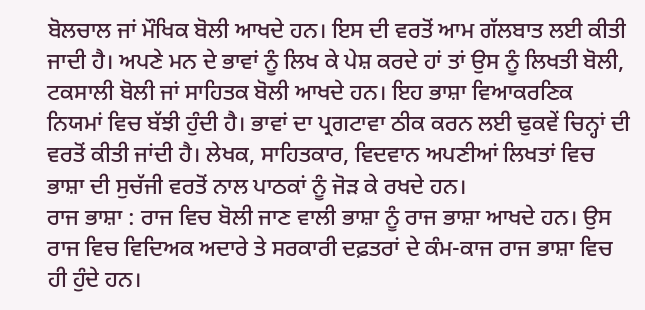ਬੋਲਚਾਲ ਜਾਂ ਮੌਖਿਕ ਬੋਲੀ ਆਖਦੇ ਹਨ। ਇਸ ਦੀ ਵਰਤੋਂ ਆਮ ਗੱਲਬਾਤ ਲਈ ਕੀਤੀ ਜਾਦੀ ਹੈ। ਅਪਣੇ ਮਨ ਦੇ ਭਾਵਾਂ ਨੂੰ ਲਿਖ ਕੇ ਪੇਸ਼ ਕਰਦੇ ਹਾਂ ਤਾਂ ਉਸ ਨੂੰ ਲਿਖਤੀ ਬੋਲੀ, ਟਕਸਾਲੀ ਬੋਲੀ ਜਾਂ ਸਾਹਿਤਕ ਬੋਲੀ ਆਖਦੇ ਹਨ। ਇਹ ਭਾਸ਼ਾ ਵਿਆਕਰਣਿਕ ਨਿਯਮਾਂ ਵਿਚ ਬੱਝੀ ਹੁੰਦੀ ਹੈ। ਭਾਵਾਂ ਦਾ ਪ੍ਰਗਟਾਵਾ ਠੀਕ ਕਰਨ ਲਈ ਢੁਕਵੇਂ ਚਿਨ੍ਹਾਂ ਦੀ ਵਰਤੋਂ ਕੀਤੀ ਜਾਂਦੀ ਹੈ। ਲੇਖਕ, ਸਾਹਿਤਕਾਰ, ਵਿਦਵਾਨ ਅਪਣੀਆਂ ਲਿਖਤਾਂ ਵਿਚ ਭਾਸ਼ਾ ਦੀ ਸੁਚੱਜੀ ਵਰਤੋਂ ਨਾਲ ਪਾਠਕਾਂ ਨੂੰ ਜੋੜ ਕੇ ਰਖਦੇ ਹਨ।
ਰਾਜ ਭਾਸ਼ਾ : ਰਾਜ ਵਿਚ ਬੋਲੀ ਜਾਣ ਵਾਲੀ ਭਾਸ਼ਾ ਨੂੰ ਰਾਜ ਭਾਸ਼ਾ ਆਖਦੇ ਹਨ। ਉਸ ਰਾਜ ਵਿਚ ਵਿਦਿਅਕ ਅਦਾਰੇ ਤੇ ਸਰਕਾਰੀ ਦਫ਼ਤਰਾਂ ਦੇ ਕੰਮ-ਕਾਜ ਰਾਜ ਭਾਸ਼ਾ ਵਿਚ ਹੀ ਹੁੰਦੇ ਹਨ।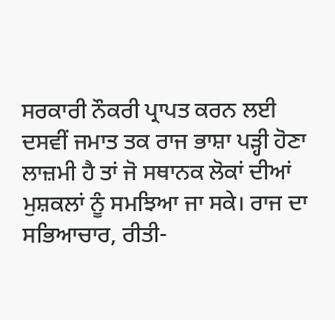ਸਰਕਾਰੀ ਨੌਕਰੀ ਪ੍ਰਾਪਤ ਕਰਨ ਲਈ ਦਸਵੀਂ ਜਮਾਤ ਤਕ ਰਾਜ ਭਾਸ਼ਾ ਪੜ੍ਹੀ ਹੋਣਾ ਲਾਜ਼ਮੀ ਹੈ ਤਾਂ ਜੋ ਸਥਾਨਕ ਲੋਕਾਂ ਦੀਆਂ ਮੁਸ਼ਕਲਾਂ ਨੂੰ ਸਮਝਿਆ ਜਾ ਸਕੇ। ਰਾਜ ਦਾ ਸਭਿਆਚਾਰ, ਰੀਤੀ-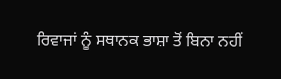ਰਿਵਾਜਾਂ ਨੂੰ ਸਥਾਨਕ ਭਾਸ਼ਾ ਤੋਂ ਬਿਨਾ ਨਹੀਂ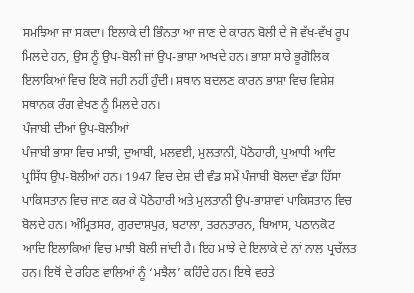ਸਮਝਿਆ ਜਾ ਸਕਦਾ। ਇਲਾਕੇ ਦੀ ਭਿੰਨਤਾ ਆ ਜਾਣ ਦੇ ਕਾਰਨ ਬੋਲੀ ਦੇ ਜੋ ਵੱਖ-ਵੱਖ ਰੂਪ ਮਿਲਦੇ ਹਨ, ਉਸ ਨੂੰ ਉਪ-ਬੋਲੀ ਜਾਂ ਉਪ-ਭਾਸ਼ਾ ਆਖਦੇ ਹਨ। ਭਾਸ਼ਾ ਸਾਰੇ ਭੂਗੋਲਿਕ ਇਲਾਕਿਆਂ ਵਿਚ ਇਕੋ ਜਹੀ ਨਹੀਂ ਹੁੰਦੀ। ਸਥਾਨ ਬਦਲਣ ਕਾਰਨ ਭਾਸ਼ਾ ਵਿਚ ਵਿਸ਼ੇਸ਼ ਸਥਾਨਕ ਰੰਗ ਵੇਖਣ ਨੂੰ ਮਿਲਦੇ ਹਨ।
ਪੰਜਾਬੀ ਦੀਆਂ ਉਪ-ਬੋਲੀਆਂ
ਪੰਜਾਬੀ ਭਾਸਾ ਵਿਚ ਮਾਝੀ, ਦੁਆਬੀ, ਮਲਵਈ, ਮੁਲਤਾਨੀ, ਪੋਠੋਹਾਰੀ, ਪੁਆਧੀ ਆਦਿ ਪ੍ਰਸਿੱਧ ਉਪ-ਬੋਲੀਆਂ ਹਨ। 1947 ਵਿਚ ਦੇਸ਼ ਦੀ ਵੰਡ ਸਮੇਂ ਪੰਜਾਬੀ ਬੋਲਦਾ ਵੱਡਾ ਹਿੱਸਾ ਪਾਕਿਸਤਾਨ ਵਿਚ ਜਾਣ ਕਰ ਕੇ ਪੋਠੋਹਾਰੀ ਅਤੇ ਮੁਲਤਾਨੀ ਉਪ-ਭਾਸ਼ਾਵਾਂ ਪਾਕਿਸਤਾਨ ਵਿਚ ਬੋਲਦੇ ਹਨ। ਅੰਮ੍ਰਿਤਸਰ, ਗੁਰਦਾਸਪੁਰ, ਬਟਾਲਾ, ਤਰਨਤਾਰਨ, ਬਿਆਸ, ਪਠਾਨਕੋਟ ਆਦਿ ਇਲਾਕਿਆਂ ਵਿਚ ਮਾਝੀ ਬੋਲੀ ਜਾਂਦੀ ਹੈ। ਇਹ ਮਾਝੇ ਦੇ ਇਲਾਕੇ ਦੇ ਨਾਂ ਨਾਲ ਪ੍ਰਚੱਲਤ ਹਨ। ਇਥੋਂ ਦੇ ਰਹਿਣ ਵਾਲਿਆਂ ਨੂੰ ‘ਮਝੈਲ’ ਕਹਿੰਦੇ ਹਨ। ਇਥੇ ਵਰਤੇ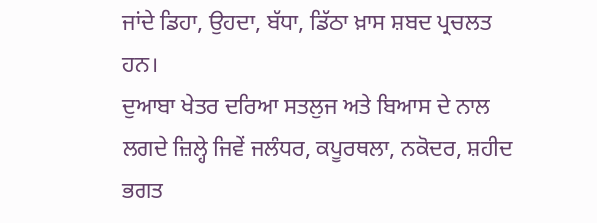ਜਾਂਦੇ ਡਿਹਾ, ਉਹਦਾ, ਬੱਧਾ, ਡਿੱਠਾ ਖ਼ਾਸ ਸ਼ਬਦ ਪ੍ਰਚਲਤ ਹਨ।
ਦੁਆਬਾ ਖੇਤਰ ਦਰਿਆ ਸਤਲੁਜ ਅਤੇ ਬਿਆਸ ਦੇ ਨਾਲ ਲਗਦੇ ਜ਼ਿਲ੍ਹੇ ਜਿਵੇਂ ਜਲੰਧਰ, ਕਪੂਰਥਲਾ, ਨਕੋਦਰ, ਸ਼ਹੀਦ ਭਗਤ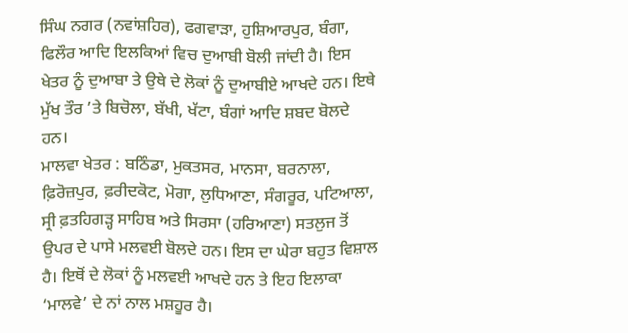ਸਿੰਘ ਨਗਰ (ਨਵਾਂਸ਼ਹਿਰ), ਫਗਵਾੜਾ, ਹੁਸ਼ਿਆਰਪੁਰ, ਬੰਗਾ, ਫਿਲੌਰ ਆਦਿ ਇਲਕਿਆਂ ਵਿਚ ਦੁਆਬੀ ਬੋਲੀ ਜਾਂਦੀ ਹੈ। ਇਸ ਖੇਤਰ ਨੂੰ ਦੁਆਬਾ ਤੇ ਉਥੇ ਦੇ ਲੋਕਾਂ ਨੂੰ ਦੁਆਬੀਏ ਆਖਦੇ ਹਨ। ਇਥੇ ਮੁੱਖ ਤੌਰ ’ਤੇ ਬਿਚੋਲਾ, ਬੱਖੀ, ਖੱਟਾ, ਬੰਗਾਂ ਆਦਿ ਸ਼ਬਦ ਬੋਲਦੇ ਹਨ।
ਮਾਲਵਾ ਖੇਤਰ : ਬਠਿੰਡਾ, ਮੁਕਤਸਰ, ਮਾਨਸਾ, ਬਰਨਾਲਾ, ਫ਼ਿਰੋਜ਼ਪੁਰ, ਫ਼ਰੀਦਕੋਟ, ਮੋਗਾ, ਲੁਧਿਆਣਾ, ਸੰਗਰੂਰ, ਪਟਿਆਲਾ, ਸ੍ਰੀ ਫ਼ਤਹਿਗੜ੍ਹ ਸਾਹਿਬ ਅਤੇ ਸਿਰਸਾ (ਹਰਿਆਣਾ) ਸਤਲੁਜ ਤੋਂ ਉਪਰ ਦੇ ਪਾਸੇ ਮਲਵਈ ਬੋਲਦੇ ਹਨ। ਇਸ ਦਾ ਘੇਰਾ ਬਹੁਤ ਵਿਸ਼ਾਲ ਹੈ। ਇਥੋਂ ਦੇ ਲੋਕਾਂ ਨੂੰ ਮਲਵਈ ਆਖਦੇ ਹਨ ਤੇ ਇਹ ਇਲਾਕਾ ‘ਮਾਲਵੇ’ ਦੇ ਨਾਂ ਨਾਲ ਮਸ਼ਹੂਰ ਹੈ।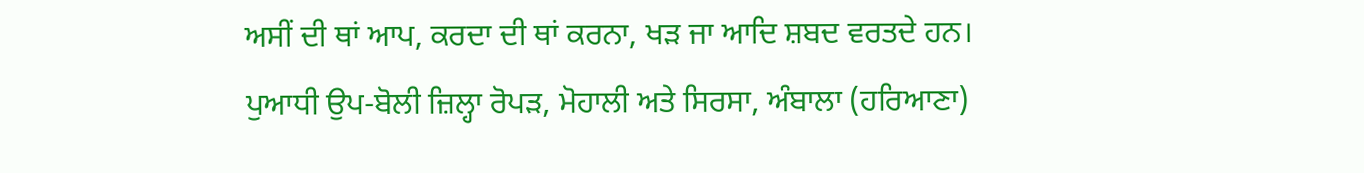ਅਸੀਂ ਦੀ ਥਾਂ ਆਪ, ਕਰਦਾ ਦੀ ਥਾਂ ਕਰਨਾ, ਖੜ ਜਾ ਆਦਿ ਸ਼ਬਦ ਵਰਤਦੇ ਹਨ।
ਪੁਆਧੀ ਉਪ-ਬੋਲੀ ਜ਼ਿਲ੍ਹਾ ਰੋਪੜ, ਮੋਹਾਲੀ ਅਤੇ ਸਿਰਸਾ, ਅੰਬਾਲਾ (ਹਰਿਆਣਾ)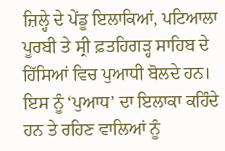ਜ਼ਿਲ੍ਹੇ ਦੇ ਪੇਂਡੂ ਇਲਾਕਿਆਂ, ਪਟਿਆਲਾ ਪੂਰਬੀ ਤੇ ਸ੍ਰੀ ਫ਼ਤਹਿਗੜ੍ਹ ਸਾਹਿਬ ਦੇ ਹਿੱਸਿਆਂ ਵਿਚ ਪੁਆਧੀ ਬੋਲਦੇ ਹਨ। ਇਸ ਨੂੰ ‘ਪੁਆਧ’ ਦਾ ਇਲਾਕਾ ਕਹਿੰਦੇ ਹਨ ਤੇ ਰਹਿਣ ਵਾਲਿਆਂ ਨੂੰ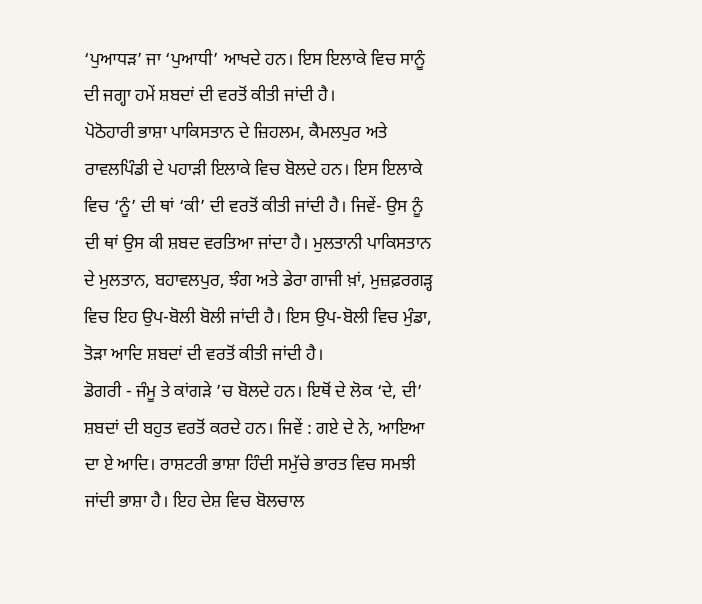‘ਪੁਆਧੜ’ ਜਾ ‘ਪੁਆਧੀ’ ਆਖਦੇ ਹਨ। ਇਸ ਇਲਾਕੇ ਵਿਚ ਸਾਨੂੰ ਦੀ ਜਗ੍ਹਾ ਹਮੇਂ ਸ਼ਬਦਾਂ ਦੀ ਵਰਤੋਂ ਕੀਤੀ ਜਾਂਦੀ ਹੈ।
ਪੋਠੋਹਾਰੀ ਭਾਸ਼ਾ ਪਾਕਿਸਤਾਨ ਦੇ ਜ਼ਿਹਲਮ, ਕੈਮਲਪੁਰ ਅਤੇ ਰਾਵਲਪਿੰਡੀ ਦੇ ਪਹਾੜੀ ਇਲਾਕੇ ਵਿਚ ਬੋਲਦੇ ਹਨ। ਇਸ ਇਲਾਕੇ ਵਿਚ ‘ਨੂੰ’ ਦੀ ਥਾਂ ‘ਕੀ’ ਦੀ ਵਰਤੋਂ ਕੀਤੀ ਜਾਂਦੀ ਹੈ। ਜਿਵੇਂ- ਉਸ ਨੂੰ ਦੀ ਥਾਂ ਉਸ ਕੀ ਸ਼ਬਦ ਵਰਤਿਆ ਜਾਂਦਾ ਹੈ। ਮੁਲਤਾਨੀ ਪਾਕਿਸਤਾਨ ਦੇ ਮੁਲਤਾਨ, ਬਹਾਵਲਪੁਰ, ਝੰਗ ਅਤੇ ਡੇਰਾ ਗਾਜੀ ਖ਼ਾਂ, ਮੁਜ਼ਫ਼ਰਗੜ੍ਹ ਵਿਚ ਇਹ ਉਪ-ਬੋਲੀ ਬੋਲੀ ਜਾਂਦੀ ਹੈ। ਇਸ ਉਪ-ਬੋਲੀ ਵਿਚ ਮੁੰਡਾ, ਤੋੜਾ ਆਦਿ ਸ਼ਬਦਾਂ ਦੀ ਵਰਤੋਂ ਕੀਤੀ ਜਾਂਦੀ ਹੈ।
ਡੋਗਰੀ - ਜੰਮੂ ਤੇ ਕਾਂਗੜੇ ’ਚ ਬੋਲਦੇ ਹਨ। ਇਥੋਂ ਦੇ ਲੋਕ ‘ਦੇ, ਦੀ’ ਸ਼ਬਦਾਂ ਦੀ ਬਹੁਤ ਵਰਤੋਂ ਕਰਦੇ ਹਨ। ਜਿਵੇਂ : ਗਏ ਦੇ ਨੇ, ਆਇਆ ਦਾ ਏ ਆਦਿ। ਰਾਸ਼ਟਰੀ ਭਾਸ਼ਾ ਹਿੰਦੀ ਸਮੁੱਚੇ ਭਾਰਤ ਵਿਚ ਸਮਝੀ ਜਾਂਦੀ ਭਾਸ਼ਾ ਹੈ। ਇਹ ਦੇਸ਼ ਵਿਚ ਬੋਲਚਾਲ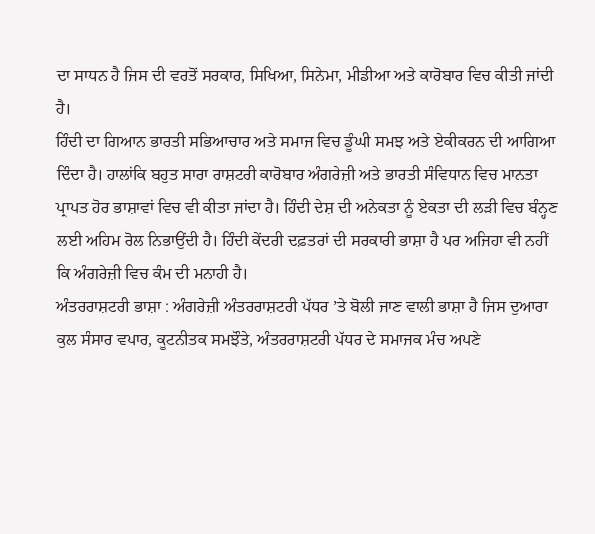ਦਾ ਸਾਧਨ ਹੈ ਜਿਸ ਦੀ ਵਰਤੋਂ ਸਰਕਾਰ, ਸਿਖਿਆ, ਸਿਨੇਮਾ, ਮੀਡੀਆ ਅਤੇ ਕਾਰੋਬਾਰ ਵਿਚ ਕੀਤੀ ਜਾਂਦੀ ਹੈ।
ਹਿੰਦੀ ਦਾ ਗਿਆਨ ਭਾਰਤੀ ਸਭਿਆਚਾਰ ਅਤੇ ਸਮਾਜ ਵਿਚ ਡੂੰਘੀ ਸਮਝ ਅਤੇ ਏਕੀਕਰਨ ਦੀ ਆਗਿਆ ਦਿੰਦਾ ਹੈ। ਹਾਲਾਂਕਿ ਬਹੁਤ ਸਾਰਾ ਰਾਸ਼ਟਰੀ ਕਾਰੋਬਾਰ ਅੰਗਰੇਜ਼ੀ ਅਤੇ ਭਾਰਤੀ ਸੰਵਿਧਾਨ ਵਿਚ ਮਾਨਤਾ ਪ੍ਰਾਪਤ ਹੋਰ ਭਾਸ਼ਾਵਾਂ ਵਿਚ ਵੀ ਕੀਤਾ ਜਾਂਦਾ ਹੈ। ਹਿੰਦੀ ਦੇਸ਼ ਦੀ ਅਨੇਕਤਾ ਨੂੰ ਏਕਤਾ ਦੀ ਲੜੀ ਵਿਚ ਬੰਨ੍ਹਣ ਲਈ ਅਹਿਮ ਰੋਲ ਨਿਭਾਉਂਦੀ ਹੈ। ਹਿੰਦੀ ਕੇਂਦਰੀ ਦਫ਼ਤਰਾਂ ਦੀ ਸਰਕਾਰੀ ਭਾਸ਼ਾ ਹੈ ਪਰ ਅਜਿਹਾ ਵੀ ਨਹੀਂ ਕਿ ਅੰਗਰੇਜ਼ੀ ਵਿਚ ਕੰਮ ਦੀ ਮਨਾਹੀ ਹੈ।
ਅੰਤਰਰਾਸ਼ਟਰੀ ਭਾਸ਼ਾ : ਅੰਗਰੇਜ਼ੀ ਅੰਤਰਰਾਸ਼ਟਰੀ ਪੱਧਰ ’ਤੇ ਬੋਲੀ ਜਾਣ ਵਾਲੀ ਭਾਸ਼ਾ ਹੈ ਜਿਸ ਦੁਆਰਾ ਕੁਲ ਸੰਸਾਰ ਵਪਾਰ, ਕੂਟਨੀਤਕ ਸਮਝੌਤੇ, ਅੰਤਰਰਾਸ਼ਟਰੀ ਪੱਧਰ ਦੇ ਸਮਾਜਕ ਮੰਚ ਅਪਣੇ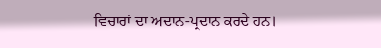ਵਿਚਾਰਾਂ ਦਾ ਅਦਾਨ-ਪ੍ਰਦਾਨ ਕਰਦੇ ਹਨ।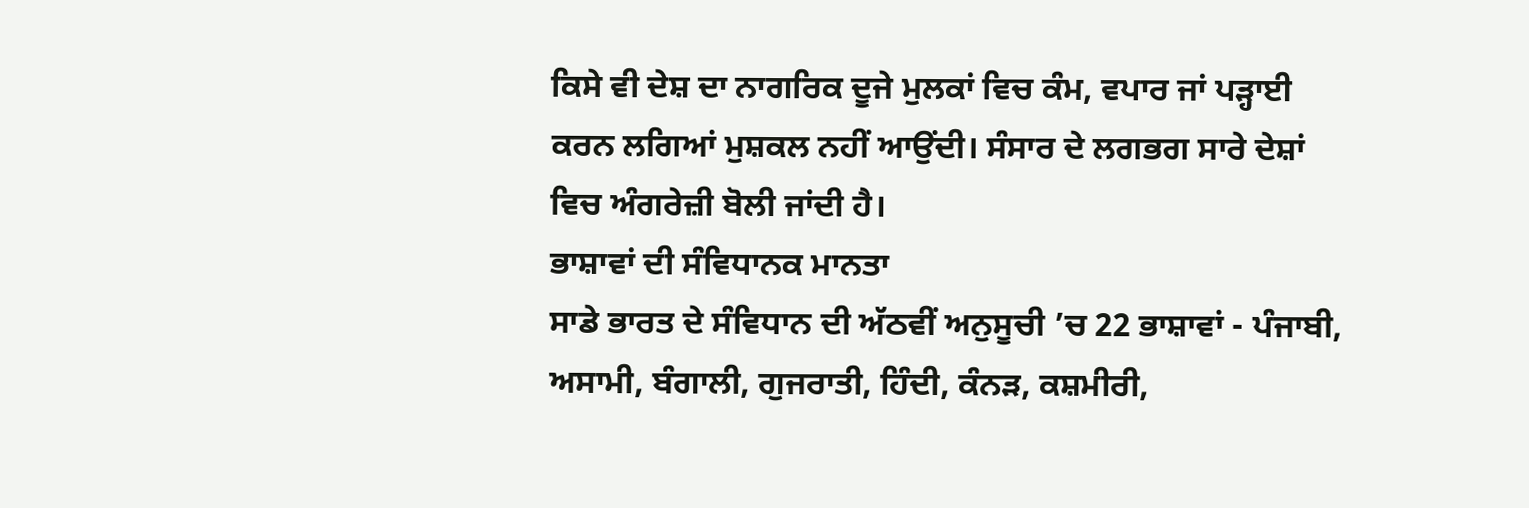ਕਿਸੇ ਵੀ ਦੇਸ਼ ਦਾ ਨਾਗਰਿਕ ਦੂਜੇ ਮੁਲਕਾਂ ਵਿਚ ਕੰਮ, ਵਪਾਰ ਜਾਂ ਪੜ੍ਹਾਈ ਕਰਨ ਲਗਿਆਂ ਮੁਸ਼ਕਲ ਨਹੀਂ ਆਉਂਦੀ। ਸੰਸਾਰ ਦੇ ਲਗਭਗ ਸਾਰੇ ਦੇਸ਼ਾਂ ਵਿਚ ਅੰਗਰੇਜ਼ੀ ਬੋਲੀ ਜਾਂਦੀ ਹੈ।
ਭਾਸ਼ਾਵਾਂ ਦੀ ਸੰਵਿਧਾਨਕ ਮਾਨਤਾ
ਸਾਡੇ ਭਾਰਤ ਦੇ ਸੰਵਿਧਾਨ ਦੀ ਅੱਠਵੀਂ ਅਨੁਸੂਚੀ ’ਚ 22 ਭਾਸ਼ਾਵਾਂ - ਪੰਜਾਬੀ, ਅਸਾਮੀ, ਬੰਗਾਲੀ, ਗੁਜਰਾਤੀ, ਹਿੰਦੀ, ਕੰਨੜ, ਕਸ਼ਮੀਰੀ,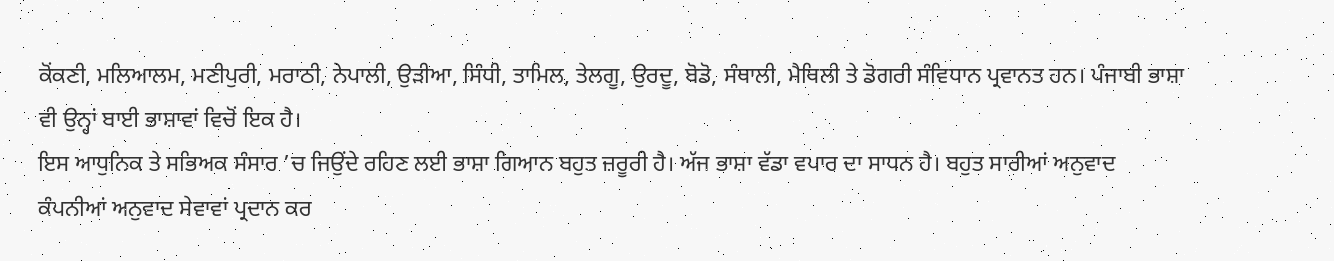ਕੋਂਕਣੀ, ਮਲਿਆਲਮ, ਮਣੀਪੁਰੀ, ਮਰਾਠੀ, ਨੇਪਾਲੀ, ਉੜੀਆ, ਸਿੰਧੀ, ਤਾਮਿਲ, ਤੇਲਗੂ, ਉਰਦੂ, ਬੋਡੋ, ਸੰਥਾਲੀ, ਮੈਥਿਲੀ ਤੇ ਡੋਗਰੀ ਸੰਵਿਧਾਨ ਪ੍ਰਵਾਨਤ ਹਨ। ਪੰਜਾਬੀ ਭਾਸ਼ਾ ਵੀ ਉਨ੍ਹਾਂ ਬਾਈ ਭਾਸ਼ਾਵਾਂ ਵਿਚੋਂ ਇਕ ਹੈ।
ਇਸ ਆਧੁਨਿਕ ਤੇ ਸਭਿਅਕ ਸੰਸਾਰ ’ਚ ਜਿਉਂਦੇ ਰਹਿਣ ਲਈ ਭਾਸ਼ਾ ਗਿਆਨ ਬਹੁਤ ਜ਼ਰੂਰੀ ਹੈ। ਅੱਜ ਭਾਸ਼ਾ ਵੱਡਾ ਵਪਾਰ ਦਾ ਸਾਧਨ ਹੈ। ਬਹੁਤ ਸਾਰੀਆਂ ਅਨੁਵਾਦ ਕੰਪਨੀਆਂ ਅਨੁਵਾਦ ਸੇਵਾਵਾਂ ਪ੍ਰਦਾਨ ਕਰ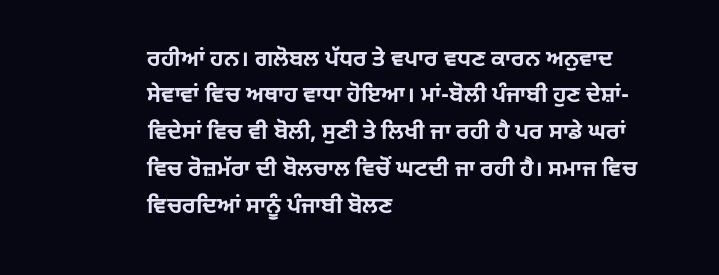ਰਹੀਆਂ ਹਨ। ਗਲੋਬਲ ਪੱਧਰ ਤੇ ਵਪਾਰ ਵਧਣ ਕਾਰਨ ਅਨੁਵਾਦ ਸੇਵਾਵਾਂ ਵਿਚ ਅਥਾਹ ਵਾਧਾ ਹੋਇਆ। ਮਾਂ-ਬੋਲੀ ਪੰਜਾਬੀ ਹੁਣ ਦੇਸ਼ਾਂ-ਵਿਦੇਸਾਂ ਵਿਚ ਵੀ ਬੋਲੀ, ਸੁਣੀ ਤੇ ਲਿਖੀ ਜਾ ਰਹੀ ਹੈ ਪਰ ਸਾਡੇ ਘਰਾਂ ਵਿਚ ਰੋਜ਼ਮੱਰਾ ਦੀ ਬੋਲਚਾਲ ਵਿਚੋਂ ਘਟਦੀ ਜਾ ਰਹੀ ਹੈ। ਸਮਾਜ ਵਿਚ ਵਿਚਰਦਿਆਂ ਸਾਨੂੰ ਪੰਜਾਬੀ ਬੋਲਣ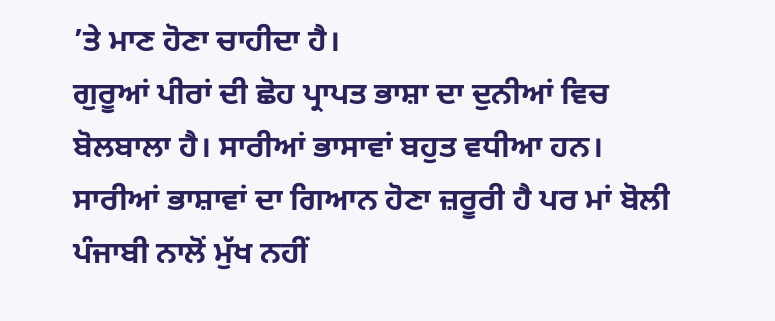’ਤੇ ਮਾਣ ਹੋਣਾ ਚਾਹੀਦਾ ਹੈ।
ਗੁਰੂਆਂ ਪੀਰਾਂ ਦੀ ਛੋਹ ਪ੍ਰਾਪਤ ਭਾਸ਼ਾ ਦਾ ਦੁਨੀਆਂ ਵਿਚ ਬੋਲਬਾਲਾ ਹੈ। ਸਾਰੀਆਂ ਭਾਸਾਵਾਂ ਬਹੁਤ ਵਧੀਆ ਹਨ। ਸਾਰੀਆਂ ਭਾਸ਼ਾਵਾਂ ਦਾ ਗਿਆਨ ਹੋਣਾ ਜ਼ਰੂਰੀ ਹੈ ਪਰ ਮਾਂ ਬੋਲੀ ਪੰਜਾਬੀ ਨਾਲੋਂ ਮੁੱਖ ਨਹੀਂ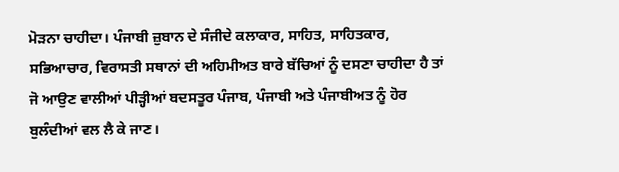ਮੋੜਨਾ ਚਾਹੀਦਾ। ਪੰਜਾਬੀ ਜ਼ੁਬਾਨ ਦੇ ਸੰਜੀਦੇ ਕਲਾਕਾਰ, ਸਾਹਿਤ, ਸਾਹਿਤਕਾਰ, ਸਭਿਆਚਾਰ, ਵਿਰਾਸਤੀ ਸਥਾਨਾਂ ਦੀ ਅਹਿਮੀਅਤ ਬਾਰੇ ਬੱਚਿਆਂ ਨੂੰ ਦਸਣਾ ਚਾਹੀਦਾ ਹੈ ਤਾਂ ਜੋ ਆਉਣ ਵਾਲੀਆਂ ਪੀੜ੍ਹੀਆਂ ਬਦਸਤੂਰ ਪੰਜਾਬ, ਪੰਜਾਬੀ ਅਤੇ ਪੰਜਾਬੀਅਤ ਨੂੰ ਹੋਰ ਬੁਲੰਦੀਆਂ ਵਲ ਲੈ ਕੇ ਜਾਣ।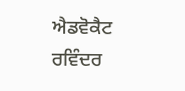ਐਡਵੋਕੈਟ ਰਵਿੰਦਰ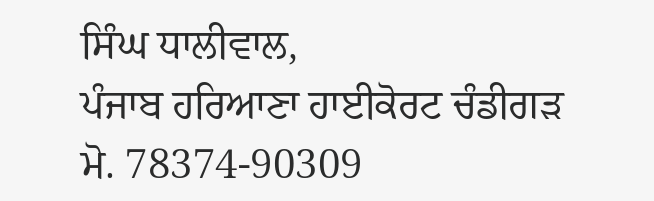ਸਿੰਘ ਧਾਲੀਵਾਲ,
ਪੰਜਾਬ ਹਰਿਆਣਾ ਹਾਈਕੋਰਟ ਚੰਡੀਗੜ
ਮੋ. 78374-90309